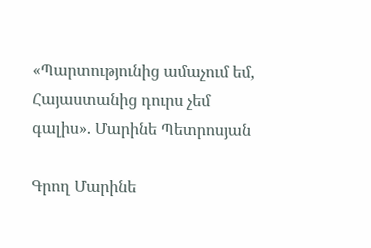«Պարտությունից ամաչում եմ, Հայաստանից դուրս չեմ գալիս». Մարինե Պետրոսյան

Գրող Մարինե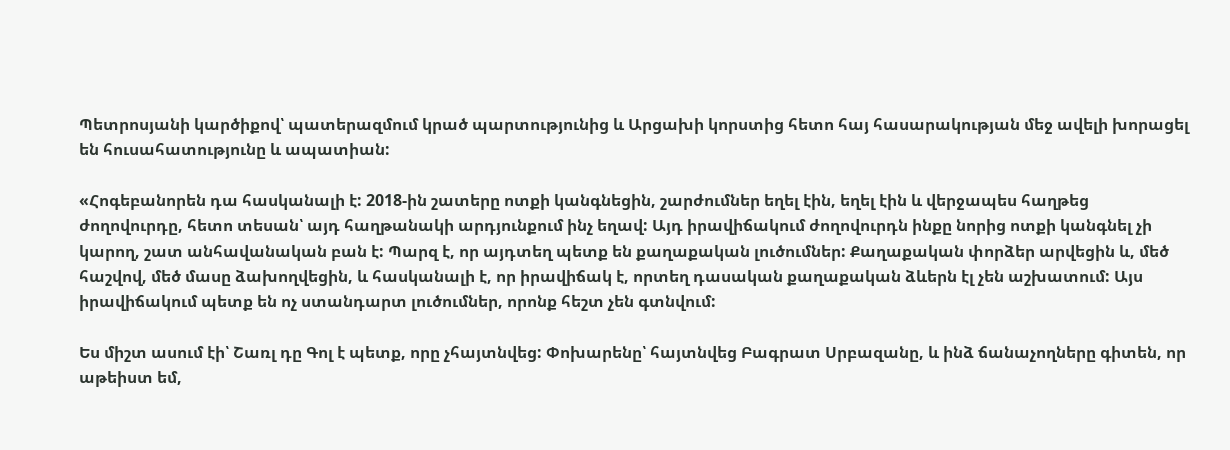Պետրոսյանի կարծիքով՝ պատերազմում կրած պարտությունից և Արցախի կորստից հետո հայ հասարակության մեջ ավելի խորացել են հուսահատությունը և ապատիան:

«Հոգեբանորեն դա հասկանալի է: 2018-ին շատերը ոտքի կանգնեցին, շարժումներ եղել էին, եղել էին և վերջապես հաղթեց ժողովուրդը, հետո տեսան՝ այդ հաղթանակի արդյունքում ինչ եղավ: Այդ իրավիճակում ժողովուրդն ինքը նորից ոտքի կանգնել չի կարող, շատ անհավանական բան է: Պարզ է, որ այդտեղ պետք են քաղաքական լուծումներ: Քաղաքական փորձեր արվեցին և, մեծ հաշվով, մեծ մասը ձախողվեցին, և հասկանալի է, որ իրավիճակ է, որտեղ դասական քաղաքական ձևերն էլ չեն աշխատում: Այս իրավիճակում պետք են ոչ ստանդարտ լուծումներ, որոնք հեշտ չեն գտնվում:

Ես միշտ ասում էի՝ Շառլ դը Գոլ է պետք, որը չհայտնվեց: Փոխարենը՝ հայտնվեց Բագրատ Սրբազանը, և ինձ ճանաչողները գիտեն, որ աթեիստ եմ,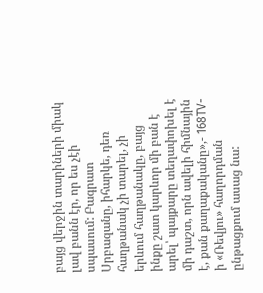բայց վերջին տարիների միակ լավ բանն էր, որ ես չէի սպասում: Բագրատ Սրբազանը, իհարկե, դեռ հաղթանակ չի տարել, չի երևում հաղթանակը, բայց ինքը շատ կարևոր մի բան է արել՝ պայքարը տեղափոխել է մի դաշտ, որն ավելի հիմնային է, քան քաղաքականը»,- 168TV-ի «Ռեվյու» հաղորդման ընթացքում ասաց նա: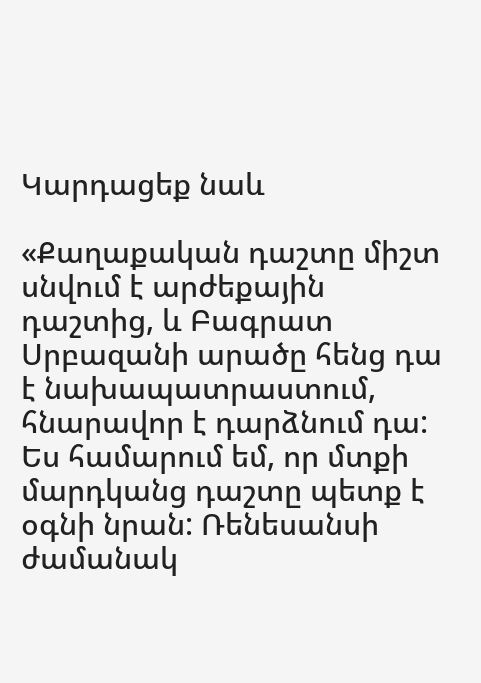Կարդացեք նաև

«Քաղաքական դաշտը միշտ սնվում է արժեքային դաշտից, և Բագրատ Սրբազանի արածը հենց դա է նախապատրաստում, հնարավոր է դարձնում դա: Ես համարում եմ, որ մտքի մարդկանց դաշտը պետք է օգնի նրան: Ռենեսանսի ժամանակ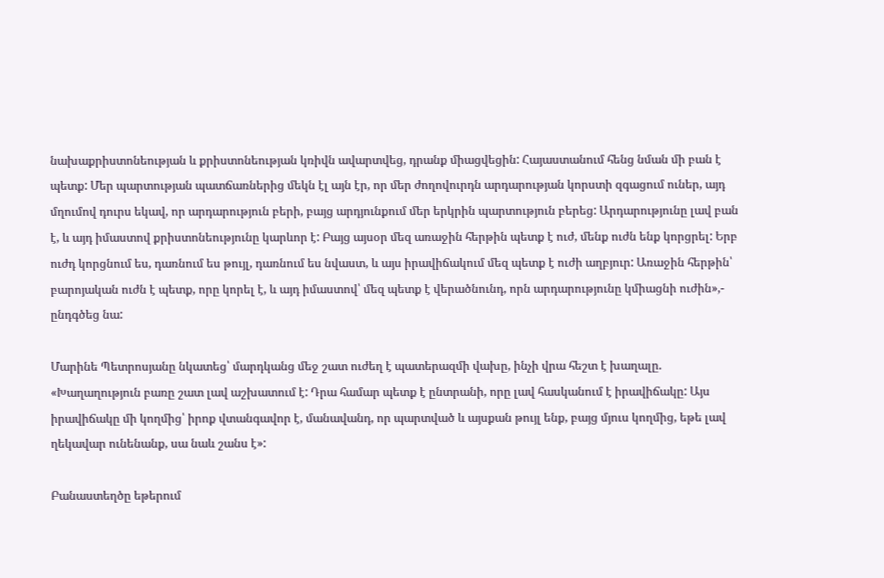նախաքրիստոնեության և քրիստոնեության կռիվն ավարտվեց, դրանք միացվեցին: Հայաստանում հենց նման մի բան է պետք: Մեր պարտության պատճառներից մեկն էլ այն էր, որ մեր ժողովուրդն արդարության կորստի զգացում ուներ, այդ մղումով դուրս եկավ, որ արդարություն բերի, բայց արդյունքում մեր երկրին պարտություն բերեց: Արդարությունը լավ բան է, և այդ իմաստով քրիստոնեությունը կարևոր է: Բայց այսօր մեզ առաջին հերթին պետք է ուժ, մենք ուժն ենք կորցրել: Երբ ուժդ կորցնում ես, դառնում ես թույլ, դառնում ես նվաստ, և այս իրավիճակում մեզ պետք է ուժի աղբյուր: Առաջին հերթին՝ բարոյական ուժն է պետք, որը կորել է, և այդ իմաստով՝ մեզ պետք է վերածնունդ, որն արդարությունը կմիացնի ուժին»,- ընդգծեց նա:

Մարինե Պետրոսյանը նկատեց՝ մարդկանց մեջ շատ ուժեղ է պատերազմի վախը, ինչի վրա հեշտ է խաղալը. «Խաղաղություն բառը շատ լավ աշխատում է: Դրա համար պետք է ընտրանի, որը լավ հասկանում է իրավիճակը: Այս իրավիճակը մի կողմից՝ իրոք վտանգավոր է, մանավանդ, որ պարտված և այսքան թույլ ենք, բայց մյուս կողմից, եթե լավ ղեկավար ունենանք, սա նաև շանս է»:

Բանաստեղծը եթերում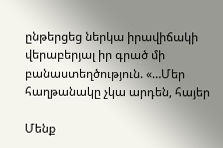ընթերցեց ներկա իրավիճակի վերաբերյալ իր գրած մի բանաստեղծություն. «…Մեր հաղթանակը չկա արդեն, հայեր

Մենք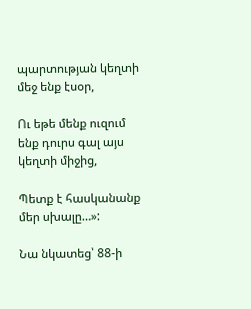պարտության կեղտի մեջ ենք էսօր,

Ու եթե մենք ուզում ենք դուրս գալ այս կեղտի միջից,

Պետք է հասկանանք մեր սխալը…»:

Նա նկատեց՝ 88-ի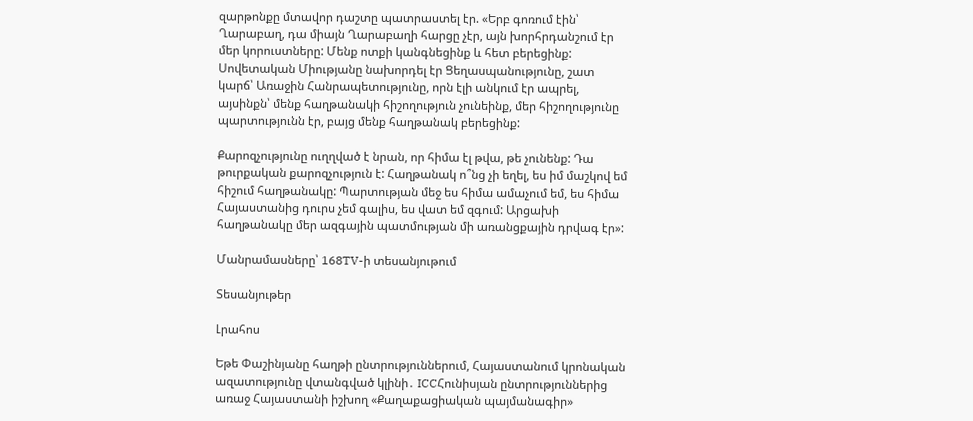զարթոնքը մտավոր դաշտը պատրաստել էր. «Երբ գոռում էին՝ Ղարաբաղ, դա միայն Ղարաբաղի հարցը չէր, այն խորհրդանշում էր մեր կորուստները: Մենք ոտքի կանգնեցինք և հետ բերեցինք: Սովետական Միությանը նախորդել էր Ցեղասպանությունը, շատ կարճ՝ Առաջին Հանրապետությունը, որն էլի անկում էր ապրել, այսինքն՝ մենք հաղթանակի հիշողություն չունեինք, մեր հիշողությունը պարտությունն էր, բայց մենք հաղթանակ բերեցինք:

Քարոզչությունը ուղղված է նրան, որ հիմա էլ թվա, թե չունենք: Դա թուրքական քարոզչություն է: Հաղթանակ ո՞նց չի եղել, ես իմ մաշկով եմ հիշում հաղթանակը: Պարտության մեջ ես հիմա ամաչում եմ, ես հիմա Հայաստանից դուրս չեմ գալիս, ես վատ եմ զգում: Արցախի հաղթանակը մեր ազգային պատմության մի առանցքային դրվագ էր»:

Մանրամասները՝ 168TV-ի տեսանյութում

Տեսանյութեր

Լրահոս

Եթե Փաշինյանը հաղթի ընտրություններում, Հայաստանում կրոնական ազատությունը վտանգված կլինի․ ICCՀունիսյան ընտրություններից առաջ Հայաստանի իշխող «Քաղաքացիական պայմանագիր»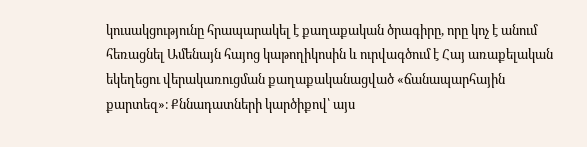կուսակցությունը հրապարակել է քաղաքական ծրագիրը, որը կոչ է անում հեռացնել Ամենայն հայոց կաթողիկոսին և ուրվագծում է Հայ առաքելական եկեղեցու վերակառուցման քաղաքականացված «ճանապարհային քարտեզ»։ Քննադատների կարծիքով՝ այս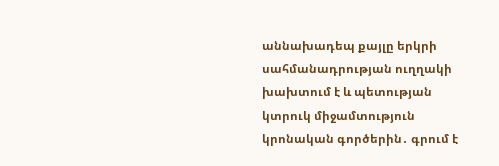աննախադեպ քայլը երկրի սահմանադրության ուղղակի խախտում է և պետության կտրուկ միջամտություն կրոնական գործերին․ գրում է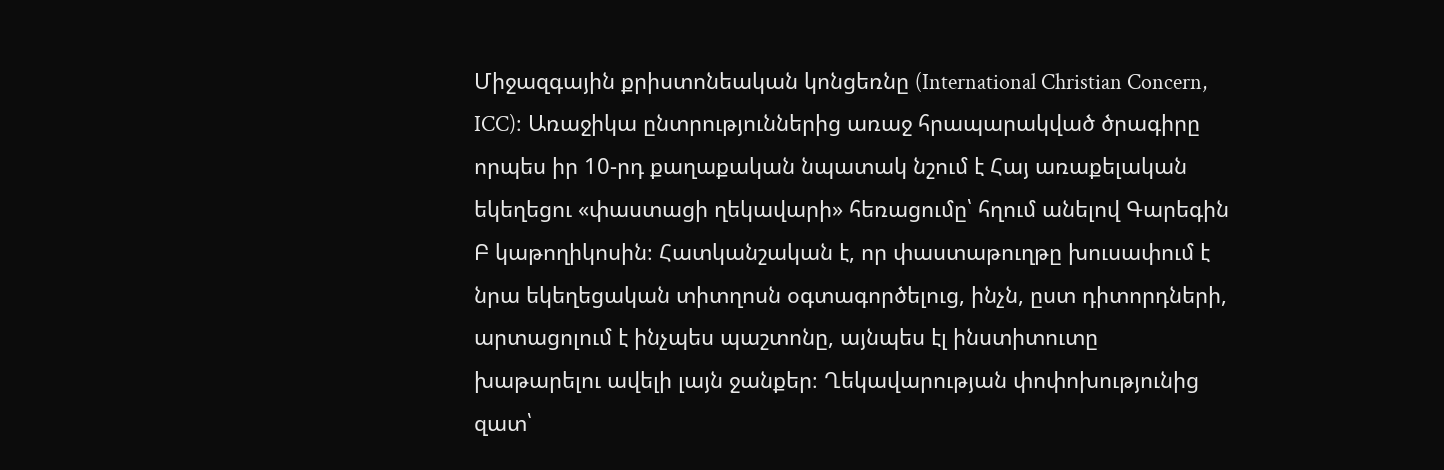Միջազգային քրիստոնեական կոնցեռնը (International Christian Concern, ICC)։ Առաջիկա ընտրություններից առաջ հրապարակված ծրագիրը որպես իր 10-րդ քաղաքական նպատակ նշում է Հայ առաքելական եկեղեցու «փաստացի ղեկավարի» հեռացումը՝ հղում անելով Գարեգին Բ կաթողիկոսին։ Հատկանշական է, որ փաստաթուղթը խուսափում է նրա եկեղեցական տիտղոսն օգտագործելուց, ինչն, ըստ դիտորդների, արտացոլում է ինչպես պաշտոնը, այնպես էլ ինստիտուտը խաթարելու ավելի լայն ջանքեր։ Ղեկավարության փոփոխությունից զատ՝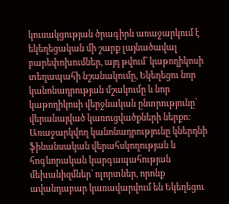կուսակցության ծրագիրն առաջարկում է եկեղեցական մի շարք լայնածավալ բարեփոխումներ, այդ թվում՝ կաթողիկոսի տեղապահի նշանակումը, Եկեղեցու նոր կանոնադրության մշակումը և նոր կաթողիկոսի վերջնական ընտրությունը՝ վերանայված կառուցվածքների ներքո։ Առաջարկվող կանոնադրությունը կներդնի ֆինանսական վերահսկողության և հոգևորական կարգապահության մեխանիզմներ՝ ոլորտներ, որոնք ավանդաբար կառավարվում են Եկեղեցու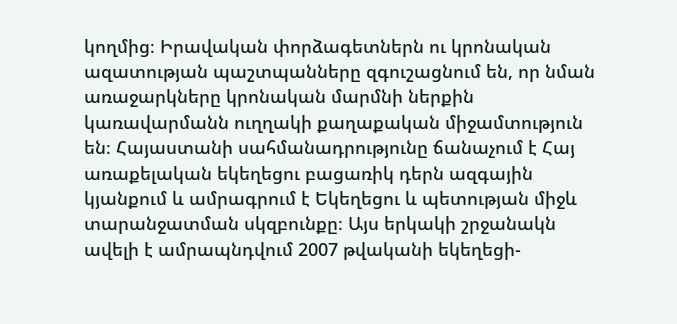կողմից։ Իրավական փորձագետներն ու կրոնական ազատության պաշտպանները զգուշացնում են, որ նման առաջարկները կրոնական մարմնի ներքին կառավարմանն ուղղակի քաղաքական միջամտություն են։ Հայաստանի սահմանադրությունը ճանաչում է Հայ առաքելական եկեղեցու բացառիկ դերն ազգային կյանքում և ամրագրում է Եկեղեցու և պետության միջև տարանջատման սկզբունքը։ Այս երկակի շրջանակն ավելի է ամրապնդվում 2007 թվականի եկեղեցի-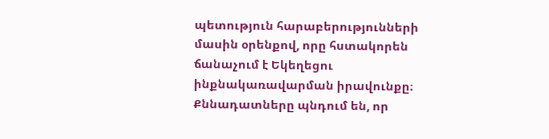պետություն հարաբերությունների մասին օրենքով, որը հստակորեն ճանաչում է Եկեղեցու ինքնակառավարման իրավունքը։ Քննադատները պնդում են, որ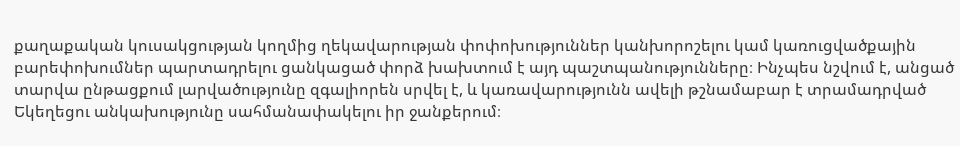քաղաքական կուսակցության կողմից ղեկավարության փոփոխություններ կանխորոշելու կամ կառուցվածքային բարեփոխումներ պարտադրելու ցանկացած փորձ խախտում է այդ պաշտպանությունները։ Ինչպես նշվում է, անցած տարվա ընթացքում լարվածությունը զգալիորեն սրվել է, և կառավարությունն ավելի թշնամաբար է տրամադրված Եկեղեցու անկախությունը սահմանափակելու իր ջանքերում։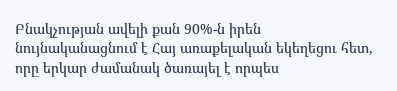Բնակչության ավելի քան 90%-ն իրեն նույնականացնում է Հայ առաքելական եկեղեցու հետ, որը երկար ժամանակ ծառայել է որպես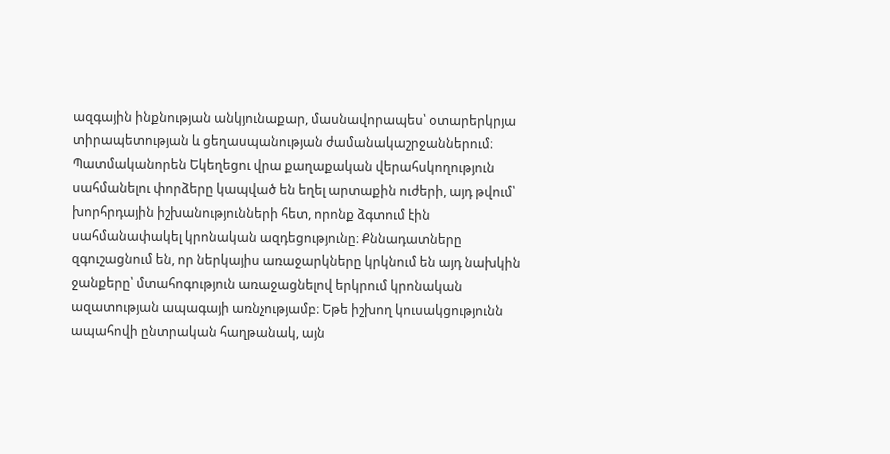ազգային ինքնության անկյունաքար, մասնավորապես՝ օտարերկրյա տիրապետության և ցեղասպանության ժամանակաշրջաններում։ Պատմականորեն Եկեղեցու վրա քաղաքական վերահսկողություն սահմանելու փորձերը կապված են եղել արտաքին ուժերի, այդ թվում՝ խորհրդային իշխանությունների հետ, որոնք ձգտում էին սահմանափակել կրոնական ազդեցությունը։ Քննադատները զգուշացնում են, որ ներկայիս առաջարկները կրկնում են այդ նախկին ջանքերը՝ մտահոգություն առաջացնելով երկրում կրոնական ազատության ապագայի առնչությամբ։ Եթե իշխող կուսակցությունն ապահովի ընտրական հաղթանակ, այն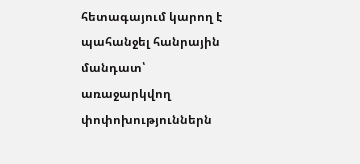հետագայում կարող է պահանջել հանրային մանդատ՝ առաջարկվող փոփոխություններն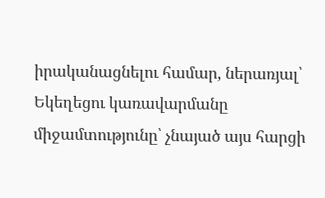իրականացնելու համար, ներառյալ՝ Եկեղեցու կառավարմանը միջամտությունը՝ չնայած այս հարցի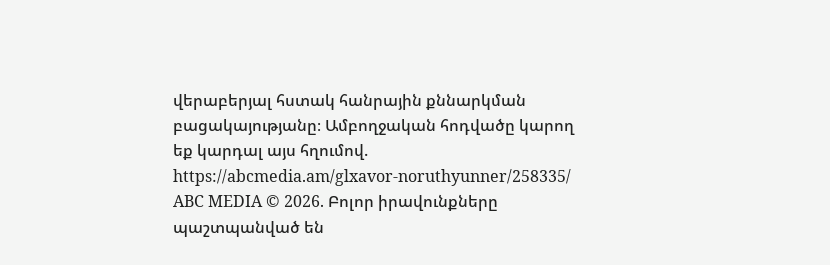վերաբերյալ հստակ հանրային քննարկման բացակայությանը։ Ամբողջական հոդվածը կարող եք կարդալ այս հղումով. https://abcmedia.am/glxavor-noruthyunner/258335/ ABC MEDIA © 2026. Բոլոր իրավունքները պաշտպանված են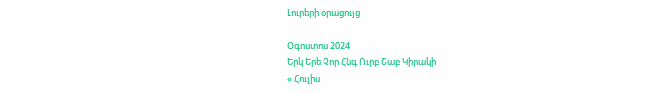Լուրերի օրացույց

Օգոստոս 2024
Երկ Երե Չոր Հնգ Ուրբ Շաբ Կիրակի
« Հուլիս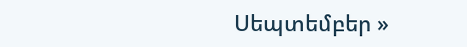Սեպտեմբեր »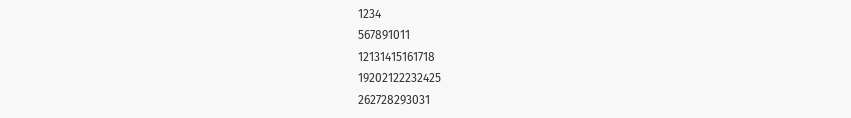1234
567891011
12131415161718
19202122232425
262728293031